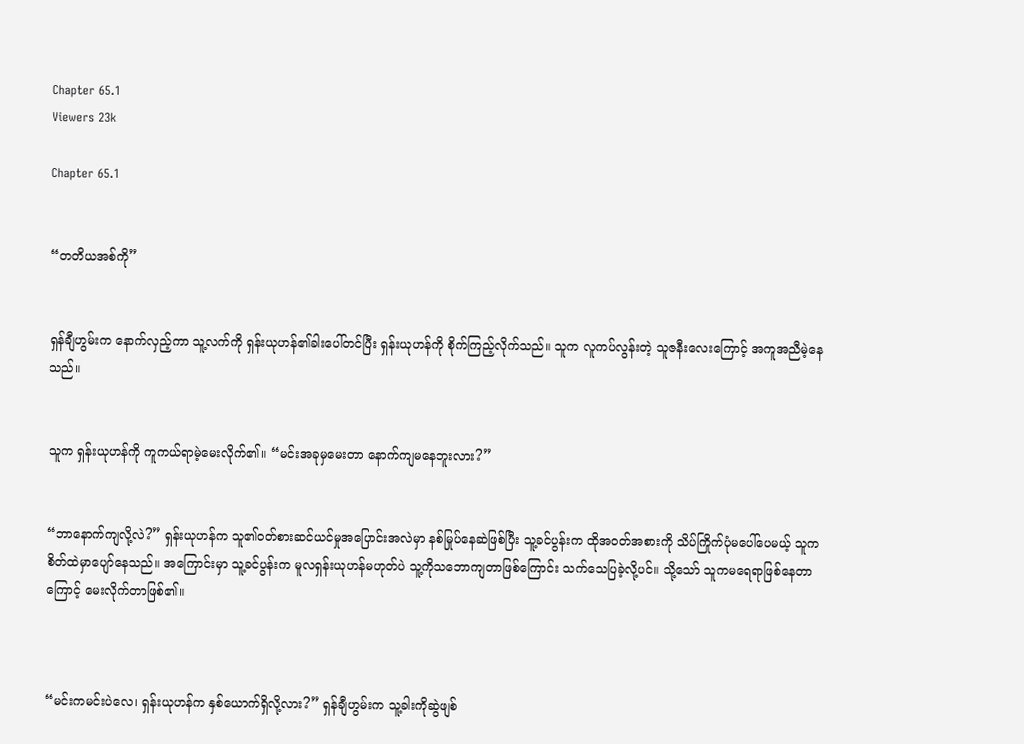Chapter 65.1
Viewers 23k

Chapter 65.1


“တတိယအစ်ကို”


ရှန်ချီဟွမ်းက နောက်လှည့်ကာ သူ့လက်ကို ရှန်းယုဟန်၏ခါးပေါ်တင်ပြီး ရှန်းယုဟန်ကို စိုက်ကြည့်လိုက်သည်။ သူက လူကပ်လွန်းတဲ့ သူဇနီးလေးကြောင့် အကူအညီမဲ့နေသည်။


သူက ရှန်းယုဟန်ကို ကူကယ်ရာမဲ့မေးလိုက်၏။ “မင်းအခုမှမေးတာ နောက်ကျမနေဘူးလား?”


“ဘာနောက်ကျလို့လဲ?” ရှန်းယုဟန်က သူ၏ဝတ်စားဆင်ယင်မှုအပြောင်းအလဲမှာ နစ်မြုပ်နေဆဲဖြစ်ပြီး သူ့ခင်ပွန်းက ထိုအဝတ်အစားကို သိပ်ကြိုက်ပုံမပေါ်ပေမယ့် သူက စိတ်ထဲမှာပျော်နေသည်။ အကြောင်းမှာ သူ့ခင်ပွန်းက မူလရှန်းယုဟန်မဟုတ်ပဲ သူ့ကိုသဘောကျတာဖြစ်ကြောင်း သက်သေပြခဲ့လို့ပင်။ သို့သော် သူကမရေရာဖြစ်နေတာကြောင့် မေးလိုက်တာဖြစ်၏။



“မင်းကမင်းပဲလေ၊ ရှန်းယုဟန်က နှစ်ယောက်ရှိလို့လား?” ရှန်ချီဟွမ်းက သူ့ခါးကိုဆွဲဖျစ်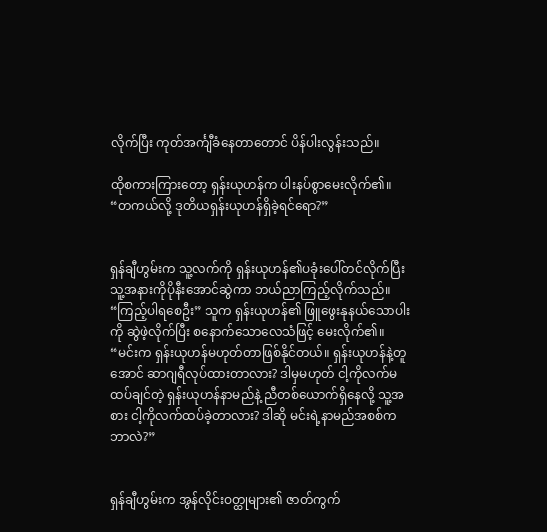လိုက်ပြီး ကုတ်အင်္ကျီခံနေတာတောင် ပိန်ပါးလွန်းသည်။

ထိုစကားကြားတော့ ရှန်းယုဟန်က ပါးနပ်စွာမေးလိုက်၏။ “တကယ်လို့ ဒုတိယရှန်းယုဟန်ရှိခဲ့ရင်ရော?”


ရှန်ချီဟွမ်းက သူ့လက်ကို ရှန်းယုဟန်၏ပခုံးပေါ်တင်လိုက်ပြီး သူ့အနားကိုပိုနီးအောင်ဆွဲကာ ဘယ်ညာကြည့်လိုက်သည်။ “ကြည့်ပါရစေဦး” သူက ရှန်းယုဟန်၏ ဖြူဖွေးနုနယ်သောပါးကို ဆွဲဖဲ့လိုက်ပြီး စနောက်သောလေသံဖြင့် မေးလိုက်၏။ “မင်းက ရှန်းယုဟန်မဟုတ်တာဖြစ်နိုင်တယ်။ ရှန်းယုဟန်နဲ့တူအောင် ဆာဂျရီလုပ်ထားတာလား? ဒါမှမဟုတ် ငါ့ကိုလက်မထပ်ချင်တဲ့ ရှန်းယုဟန်နာမည်နဲ့ ညီတစ်ယောက်ရှိနေလို့ သူ့အစား ငါ့ကိုလက်ထပ်ခဲ့တာလား? ဒါဆို မင်းရဲ့နာမည်အစစ်ကဘာလဲ?”


ရှန်ချီဟွမ်းက အွန်လိုင်းဝတ္ထုများ၏ ဇာတ်ကွက်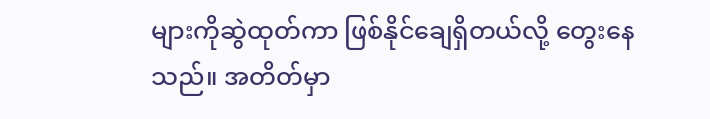များကိုဆွဲထုတ်ကာ ဖြစ်နိုင်ချေရှိတယ်လို့ တွေးနေသည်။ အတိတ်မှာ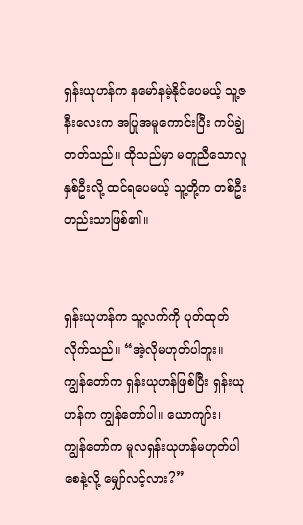ရှန်းယုဟန်က နမော်နမဲ့နိုင်ပေမယ့် သူ့ဇနီးလေးက အပြုအမူကောင်းပြီး ကပ်ချွဲတတ်သည်။ ထိုသည်မှာ မတူညီသောလူနှစ်ဦးလို့ ထင်ရပေမယ့် သူ့တို့က တစ်ဦးတည်းသာဖြစ်၏။


ရှန်းယုဟန်က သူ့လက်ကို ပုတ်ထုတ်လိုက်သည်။ “အဲ့လိုမဟုတ်ပါဘူး။ ကျွန်တော်က ရှန်းယုဟန်ဖြစ်ပြီး ရှန်းယုဟန်က ကျွန်တော်ပါ။ ယောကျာ်း၊ ကျွန်တော်က မူလရှန်းယုဟန်မဟုတ်ပါစေနဲ့လို့ မျှော်လင့်လား?”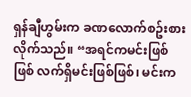ရှန်ချီဟွမ်းက ခဏလောက်စဥ်းစားလိုက်သည်။ “အရင်ကမင်းဖြစ်ဖြစ် လက်ရှိမင်းဖြစ်ဖြစ်၊ မင်းက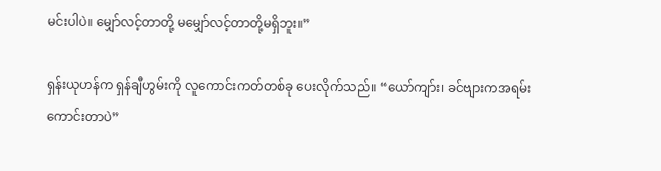မင်းပါပဲ။ မျှော်လင့်တာတို့ မမျှော်လင့်တာတို့မရှိဘူး။”

ရှန်းယုဟန်က ရှန်ချီဟွမ်းကို လူကောင်းကတ်တစ်ခု ပေးလိုက်သည်။ “ယော်ကျာ်း၊ ခင်ဗျားကအရမ်းကောင်းတာပဲ”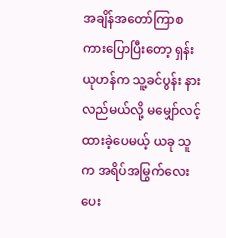အချိန်အတော်ကြာစကားပြောပြီးတော့ ရှန်းယုဟန်က သူ့ခင်ပွန်း နားလည်မယ်လို့ မမျှော်လင့်ထားခဲ့ပေမယ့် ယခု သူက အရိပ်အမြွက်လေးပေး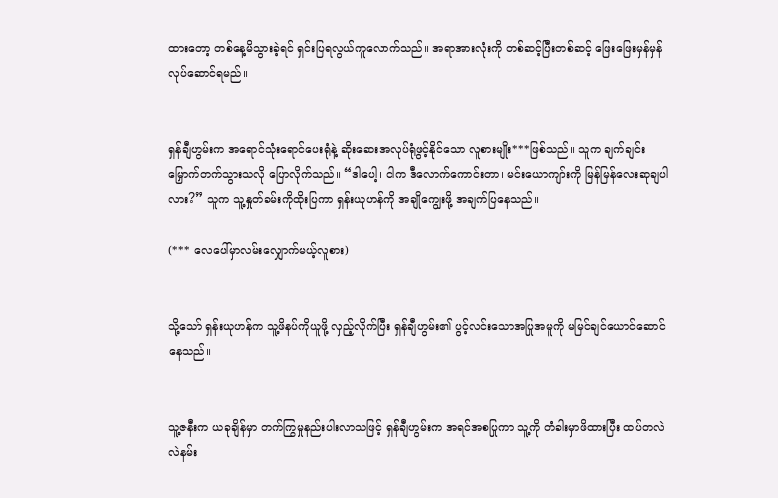ထားတော့ တစ်နေ့မိသွားခဲ့ရင် ရှင်းပြရလွယ်ကူလောက်သည်။ အရာအားလုံးကို တစ်ဆင့်ပြီးတစ်ဆင့် ဖြေးဖြေးမှန်မှန်လုပ်ဆောင်ရမည်။


ရှန်ချီဟွမ်းက အရောင်သုံးရောင်ပေးရုံနဲ့ ဆိုးဆေးအလုပ်ရုံဖွင့်နိုင်သော လူစားမျိုး***ဖြစ်သည်။ သူက ချက်ချင်းမြှောက်တက်သွားသလို ပြောလိုက်သည်။ “ဒါပေါ့၊ ငါက ဒီလောက်ကောင်းတာ၊ မင်းယောကျာ်းကို မြန်မြန်လေးဆုချပါလား?” သူက သူ့နှုတ်ခမ်းကိုထိုးပြကာ ရှန်းယုဟန်ကို အချိုကျွေးဖို့ အချက်ပြနေသည်။

(*** လေပေါ်မှာလမ်းလျှောက်မယ့်လူစား)


သို့သော် ရှန်းယုဟန်က သူ့ဖိနပ်ကိုယူဖို့ လှည့်လိုက်ပြီး ရှန်ချီဟွမ်း၏ ပွင့်လင်းသောအပြုအမူကို မမြင်ချင်ယောင်ဆောင်နေသည်။


သူ့ဇနီးက ယခုချိန်မှာ တက်ကြွမှုနည်းပါးလာသဖြင့် ရှန်ချီဟွမ်းက အရင်အစပြုကာ သူ့ကို တံခါးမှာဖိထားပြီး ထပ်တလဲလဲနမ်း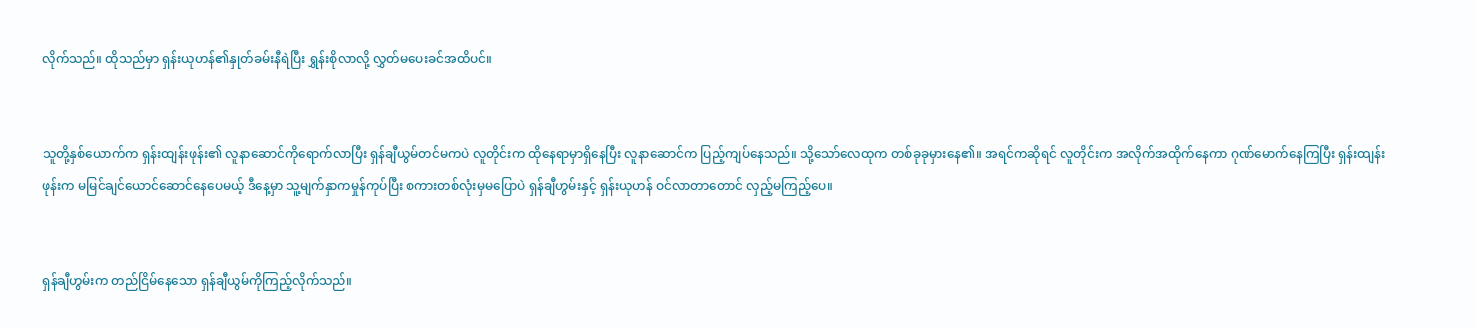လိုက်သည်။ ထိုသည်မှာ ရှန်းယုဟန်၏နှုတ်ခမ်းနီရဲပြီး ရွှန်းစိုလာလို့ လွှတ်မပေးခင်အထိပင်။


သူတို့နှစ်ယောက်က ရှန်းထျန်းဖုန်း၏ လူနာဆောင်ကိုရောက်လာပြီး ရှန်ချီယွမ်တင်မကပဲ လူတိုင်းက ထိုနေရာမှာရှိနေပြီး လူနာဆောင်က ပြည့်ကျပ်နေသည်။ သို့သော်လေထုက တစ်ခုခုမှားနေ၏။ အရင်ကဆိုရင် လူတိုင်းက အလိုက်အထိုက်နေကာ ဂုဏ်မောက်နေကြပြီး ရှန်းထျန်းဖုန်းက မမြင်ချင်ယောင်ဆောင်နေပေမယ့် ဒီနေ့မှာ သူ့မျက်နှာကမှုန်ကုပ်ပြီး စကားတစ်လုံးမှမပြောပဲ ရှန်ချီဟွမ်းနှင့် ရှန်းယုဟန် ဝင်လာတာတောင် လှည့်မကြည့်ပေ။


ရှန်ချီဟွမ်းက တည်ငြိမ်နေသော ရှန်ချီယွမ်ကိုကြည့်လိုက်သည်။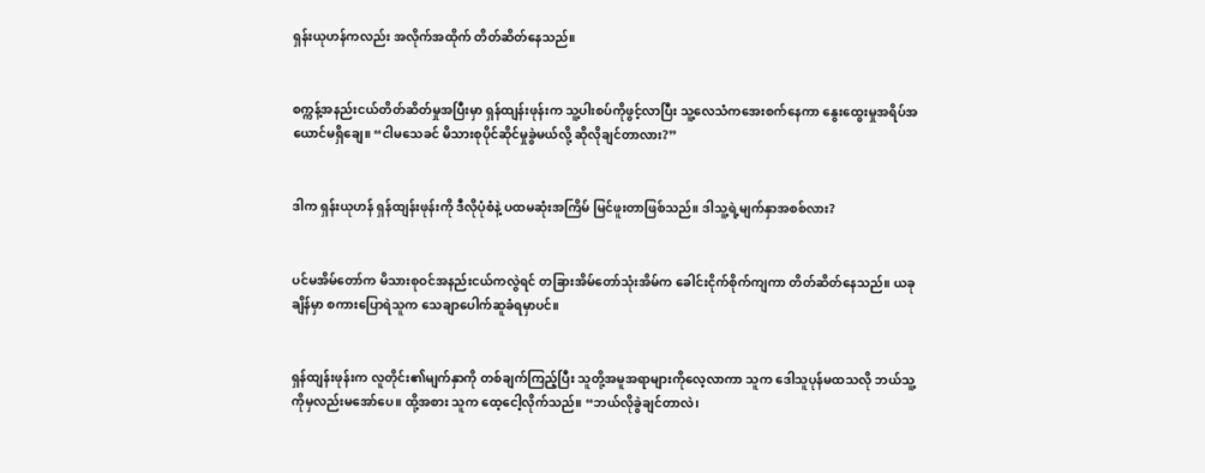ရှန်းယုဟန်ကလည်း အလိုက်အထိုက် တိတ်ဆိတ်နေသည်။


စက္ကန့်အနည်းငယ်တိတ်ဆိတ်မှုအပြီးမှာ ရှန်ထျန်းဖုန်းက သူ့ပါးစပ်ကိုဖွင့်လာပြီး သူ့လေသံကအေးစက်နေကာ နွေးထွေးမှုအရိပ်အယောင်မရှိချေ။ “ငါမသေခင် မိသားစုပိုင်ဆိုင်မှုခွဲမယ်လို့ ဆိုလိုချင်တာလား?”


ဒါက ရှန်းယုဟန် ရှန်ထျန်းဖုန်းကို ဒီလိုပုံစံနဲ့ ပထမဆုံးအကြိမ် မြင်ဖူးတာဖြစ်သည်။ ဒါသူ့ရဲ့မျက်နှာအစစ်လား?


ပင်မအိမ်တော်က မိသားစုဝင်အနည်းငယ်ကလွဲရင် တခြားအိမ်တော်သုံးအိမ်က ခေါင်းငိုက်စိုက်ကျကာ တိတ်ဆိတ်နေသည်။ ယခုချိန်မှာ စကားပြောရဲသူက သေချာပေါက်ဆူခံရမှာပင်။


ရှန်ထျန်းဖုန်းက လူတိုင်း၏မျက်နှာကို တစ်ချက်ကြည့်ပြီး သူတို့အမူအရာများကိုလေ့လာကာ သူက ဒေါသူပုန်မထသလို ဘယ်သူ့ကိုမှလည်းမအော်ပေ။ ထို့အစား သူက ထေ့ငေါ့လိုက်သည်။ “ဘယ်လိုခွဲချင်တာလဲ၊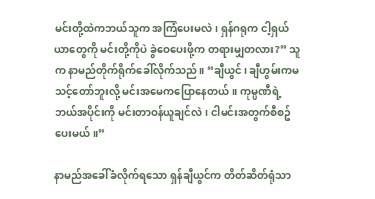မင်းတို့ထဲကဘယ်သူက အကြံပေးမလဲ၊ ရှန်ဂရုက ငါ့ရှယ်ယာတွေကို မင်းတို့ကိုပဲ ခွဲဝေပေးဖို့က တရားမျှတလား?” သူက နာမည်တိုက်ရိုက်ခေါ်လိုက်သည်။ “ချီယွင်၊ ချီဟွမ်းကမသင့်တော်ဘူးလို့ မင်းအမေကပြောနေတယ်။ ကုမ္ပဏီရဲ့ဘယ်အပိုင်းကို မင်းတာဝန်ယူချင်လဲ၊ ငါမင်းအတွက်စီစဥ်ပေးမယ်။”

နာမည်အခေါ်ခံလိုက်ရသော ရှန်ချီယွင်က တိတ်ဆိတ်ရုံသာ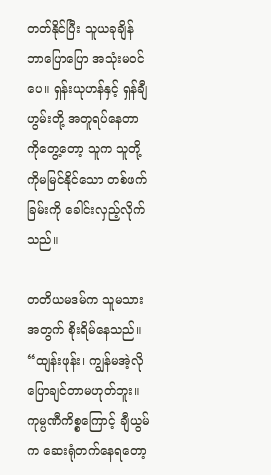တတ်နိုင်ပြီး သူယခုချိန်ဘာပြောပြော အသုံးမဝင်ပေ။ ရှန်းယုဟန်နှင့် ရှန်ချီဟွမ်းတို့ အတူရပ်နေတာကိုတွေ့တော့ သူက သူတို့ကိုမမြင်နိုင်သော တစ်ဖက်ခြမ်းကို ခေါင်းလှည့်လိုက်သည်။

တတိယမဒမ်က သူမသားအတွက် စိုးရိမ်နေသည်။ “ထျန်းဖုန်း၊ ကျွန်မအဲ့လိုပြောချင်တာမဟုတ်ဘူး။ ကုမ္ပဏီကိစ္စကြောင့် ချီယွမ်က ဆေးရုံတက်နေရတော့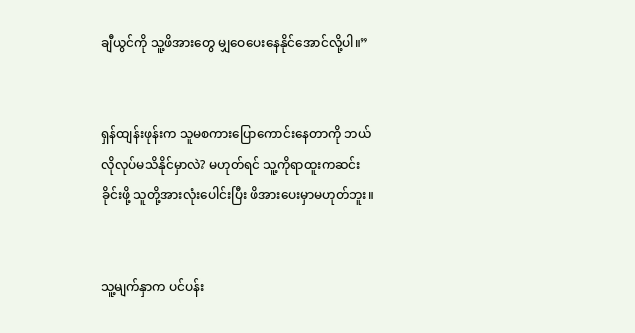ချီယွင်ကို သူ့ဖိအားတွေ မျှဝေပေးနေနိုင်အောင်လို့ပါ။”


ရှန်ထျန်းဖုန်းက သူမစကားပြောကောင်းနေတာကို ဘယ်လိုလုပ်မသိနိုင်မှာလဲ? မဟုတ်ရင် သူ့ကိုရာထူးကဆင်းခိုင်းဖို့ သူတို့အားလုံးပေါင်းပြီး ဖိအားပေးမှာမဟုတ်ဘူး။


သူ့မျက်နှာက ပင်ပန်း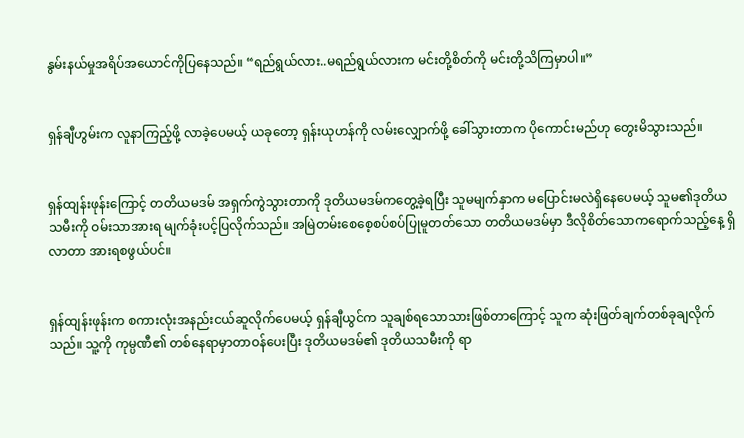နွမ်းနယ်မှုအရိပ်အယောင်ကိုပြနေသည်။ “ရည်ရွယ်လား..မရည်ရွယ်လားက မင်းတို့စိတ်ကို မင်းတို့သိကြမှာပါ။”


ရှန်ချီဟွမ်းက လူနာကြည့်ဖို့ လာခဲ့ပေမယ့် ယခုတော့ ရှန်းယုဟန်ကို လမ်းလျှောက်ဖို့ ခေါ်သွားတာက ပိုကောင်းမည်ဟု တွေးမိသွားသည်။


ရှန်ထျန်းဖုန်းကြောင့် တတိယမဒမ် အရှက်ကွဲသွားတာကို ဒုတိယမဒမ်ကတွေ့ခဲ့ရပြီး သူမမျက်နှာက မပြောင်းမလဲရှိနေပေမယ့် သူမ၏ဒုတိယသမီးကို ဝမ်းသာအားရ မျက်ခုံးပင့်ပြလိုက်သည်။ အမြဲတမ်းစေစေ့စပ်စပ်ပြုမူတတ်သော တတိယမဒမ်မှာ ဒီလိုစိတ်သောကရောက်သည့်နေ့ ရှိလာတာ အားရစဖွယ်ပင်။


ရှန်ထျန်းဖုန်းက စကားလုံးအနည်းငယ်ဆူလိုက်ပေမယ့် ရှန်ချီယွင်က သူချစ်ရသောသားဖြစ်တာကြောင့် သူက ဆုံးဖြတ်ချက်တစ်ခုချလိုက်သည်။ သူ့ကို ကုမ္ပဏီ၏ တစ်နေရာမှာတာဝန်ပေးပြီး ဒုတိယမဒမ်၏ ဒုတိယသမီးကို ရာ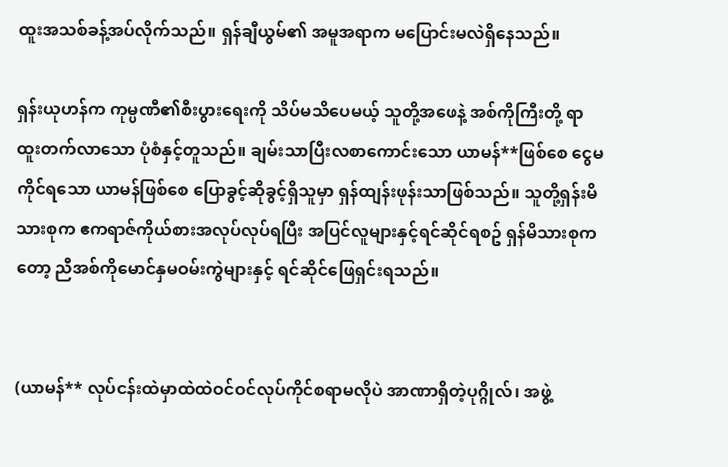ထူးအသစ်ခန့်အပ်လိုက်သည်။ ရှန်ချီယွမ်၏ အမူအရာက မပြောင်းမလဲရှိနေသည်။

ရှန်းယုဟန်က ကုမ္ပဏီ၏စီးပွားရေးကို သိပ်မသိပေမယ့် သူတို့အဖေနဲ့ အစ်ကိုကြီးတို့ ရာထူးတက်လာသော ပုံစံနှင့်တူသည်။ ချမ်းသာပြီးလစာကောင်းသော ယာမန်**ဖြစ်စေ ငွေမကိုင်ရသော ယာမန်ဖြစ်စေ ပြောခွင့်ဆိုခွင့်ရှိသူမှာ ရှန်ထျန်းဖုန်းသာဖြစ်သည်။ သူတို့ရှန်းမိသားစုက ဧကရာဇ်ကိုယ်စားအလုပ်လုပ်ရပြီး အပြင်လူများနှင့်ရင်ဆိုင်ရစဥ် ရှန်မိသားစုကတော့ ညီအစ်ကိုမောင်နှမဝမ်းကွဲများနှင့် ရင်ဆိုင်ဖြေရှင်းရသည်။


(ယာမန်** လုပ်ငန်းထဲမှာထဲထဲဝင်ဝင်လုပ်ကိုင်စရာမလိုပဲ အာဏာရှိတဲ့ပုဂ္ဂိုလ်၊ အဖွဲ့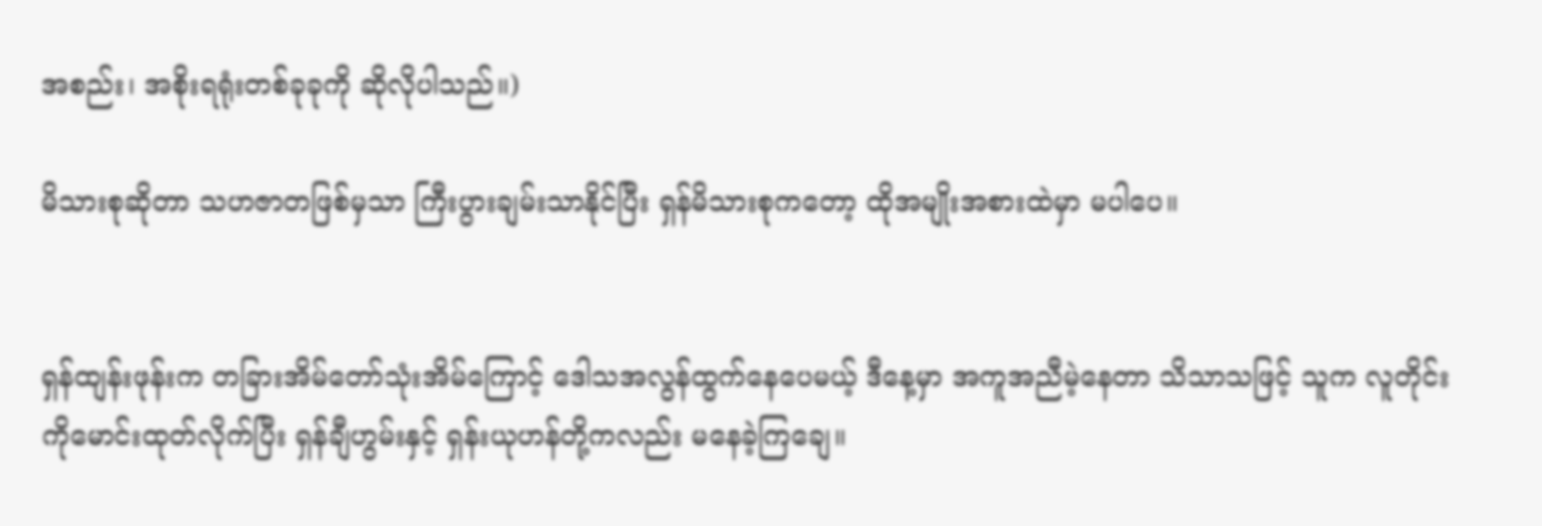အစည်း၊ အစိုးရရုံးတစ်ခုခုကို ဆိုလိုပါသည်။)

မိသားစုဆိုတာ သဟဇာတဖြစ်မှသာ ကြီးပွားချမ်းသာနိုင်ပြီး ရှန်မိသားစုကတော့ ထိုအမျိုးအစားထဲမှာ မပါပေ။


ရှန်ထျန်းဖုန်းက တခြားအိမ်တော်သုံးအိမ်ကြောင့် ဒေါသအလွန်ထွက်နေပေမယ့် ဒီနေ့မှာ အကူအညီမဲ့နေတာ သိသာသဖြင့် သူက လူတိုင်းကိုမောင်းထုတ်လိုက်ပြီး ရှန်ချီဟွမ်းနှင့် ရှန်းယုဟန်တို့ကလည်း မနေခဲ့ကြချေ။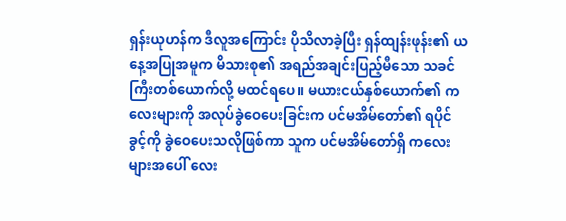ရှန်းယုဟန်က ဒီလူအကြောင်း ပိုသိလာခဲ့ပြီး ရှန်ထျန်းဖုန်း၏ ယနေ့အပြုအမူက မိသားစု၏ အရည်အချင်းပြည့်မီသော သခင်ကြီးတစ်ယောက်လို့ မထင်ရပေ။ မယားငယ်နှစ်ယောက်၏ ကလေးများကို အလုပ်ခွဲဝေပေးခြင်းက ပင်မအိမ်တော်၏ ရပိုင်ခွင့်ကို ခွဲဝေပေးသလိုဖြစ်ကာ သူက ပင်မအိမ်တော်ရှိ ကလေးများအပေါ် လေး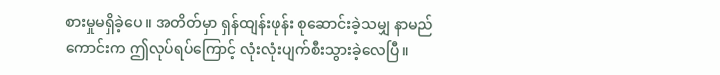စားမှုမရှိခဲ့ပေ။ အတိတ်မှာ ရှန်ထျန်းဖုန်း စုဆောင်းခဲ့သမျှ နာမည်ကောင်းက ဤလုပ်ရပ်ကြောင့် လုံးလုံးပျက်စီးသွားခဲ့လေပြီ။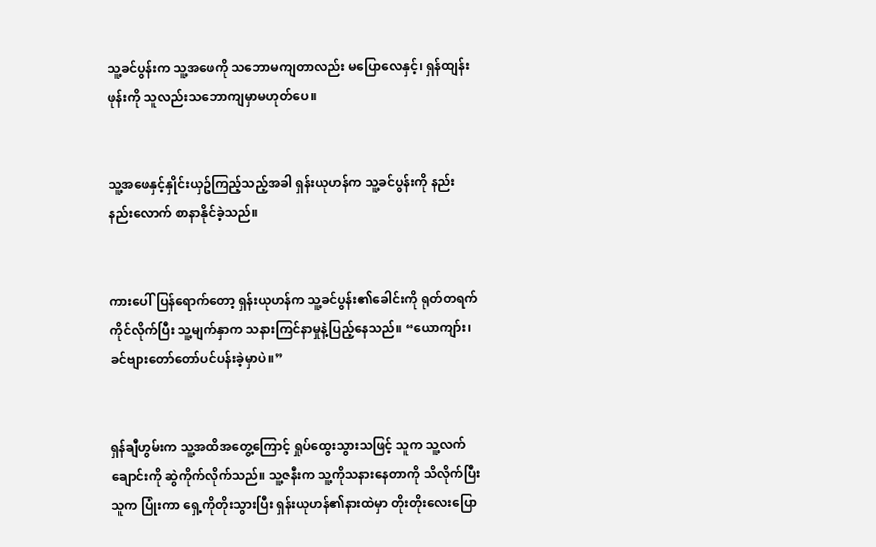သူ့ခင်ပွန်းက သူ့အဖေကို သဘောမကျတာလည်း မပြောလေနှင့်၊ ရှန်ထျန်းဖုန်းကို သူလည်းသဘောကျမှာမဟုတ်ပေ။


သူ့အဖေနှင့်နှိုင်းယှဥ်ကြည့်သည့်အခါ ရှန်းယုဟန်က သူ့ခင်ပွန်းကို နည်းနည်းလောက် စာနာနိုင်ခဲ့သည်။


ကားပေါ်ပြန်ရောက်တော့ ရှန်းယုဟန်က သူ့ခင်ပွန်း၏ခေါင်းကို ရုတ်တရက်ကိုင်လိုက်ပြီး သူ့မျက်နှာက သနားကြင်နာမှုနဲ့ပြည့်နေသည်။ “ယောကျာ်း၊ ခင်ဗျားတော်တော်ပင်ပန်းခဲ့မှာပဲ။”


ရှန်ချီဟွမ်းက သူ့အထိအတွေ့ကြောင့် ရှုပ်ထွေးသွားသဖြင့် သူက သူ့လက်ချောင်းကို ဆွဲကိုက်လိုက်သည်။ သူ့ဇနီးက သူ့ကိုသနားနေတာကို သိလိုက်ပြီး သူက ပြုံးကာ ရှေ့ကိုတိုးသွားပြီး ရှန်းယုဟန်၏နားထဲမှာ တိုးတိုးလေးပြော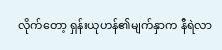လိုက်တော့ ရှန်းယုဟန်၏မျက်နှာက နီရဲလာ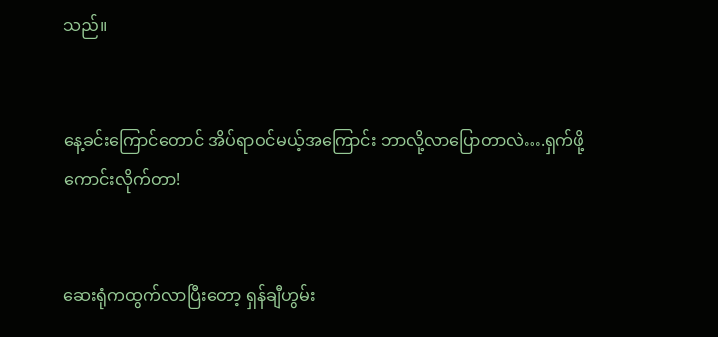သည်။


နေ့ခင်းကြောင်တောင် အိပ်ရာဝင်မယ့်အကြောင်း ဘာလို့လာပြောတာလဲ….ရှက်ဖို့ကောင်းလိုက်တာ!


ဆေးရုံကထွက်လာပြီးတော့ ရှန်ချီဟွမ်း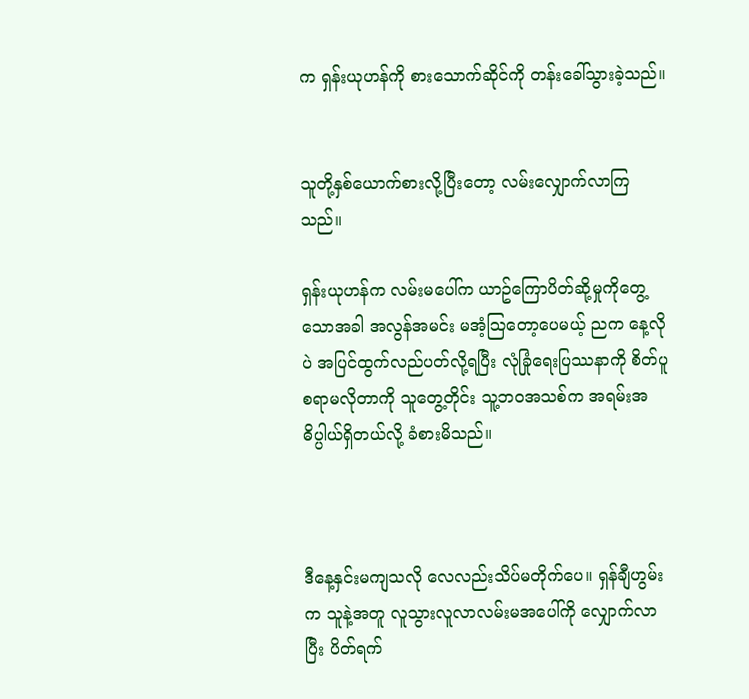က ရှန်းယုဟန်ကို စားသောက်ဆိုင်ကို တန်းခေါ်သွားခဲ့သည်။


သူတို့နှစ်ယောက်စားလို့ပြီးတော့ လမ်းလျှောက်လာကြသည်။

ရှန်းယုဟန်က လမ်းမပေါ်က ယာဥ်ကြောပိတ်ဆို့မှုကိုတွေ့သောအခါ အလွန်အမင်း မအံ့သြတော့ပေမယ့် ညက နေ့လိုပဲ အပြင်ထွက်လည်ပတ်လို့ရပြီး လုံခြုံရေးပြဿနာကို စိတ်ပူစရာမလိုတာကို သူတွေ့တိုင်း သူ့ဘဝအသစ်က အရမ်းအဓိပ္ပါယ်ရှိတယ်လို့ ခံစားမိသည်။



ဒီနေ့နှင်းမကျသလို လေလည်းသိပ်မတိုက်ပေ။ ရှန်ချီဟွမ်းက သူနဲ့အတူ လူသွားလူလာလမ်းမအပေါ်ကို လျှောက်လာပြီး ပိတ်ရက်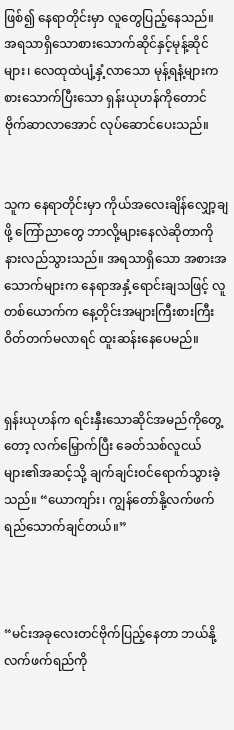ဖြစ်၍ နေရာတိုင်းမှာ လူတွေပြည့်နေသည်။ အရသာရှိသောစားသောက်ဆိုင်နှင့်မုန့်ဆိုင်များ၊ လေထုထဲပျံ့နှံ့လာသော မုန့်ရနံ့များက စားသောက်ပြီးသော ရှန်းယုဟန်ကိုတောင် ဗိုက်ဆာလာအောင် လုပ်ဆောင်ပေးသည်။


သူက နေရာတိုင်းမှာ ကိုယ်အလေးချိန်လျှော့ချဖို့ ကြော်ညာတွေ ဘာလို့များနေလဲဆိုတာကို နားလည်သွားသည်။ အရသာရှိသော အစားအသောက်များက နေရာအနှံ့ရောင်းချသဖြင့် လူတစ်ယောက်က နေ့တိုင်းအများကြီးစားကြီး ဝိတ်တက်မလာရင် ထူးဆန်းနေပေမည်။


ရှန်းယုဟန်က ရင်းနှီးသောဆိုင်အမည်ကိုတွေ့တော့ လက်မြှောက်ပြီး ခေတ်သစ်လူငယ်များ၏အဆင့်သို့ ချက်ချင်းဝင်ရောက်သွားခဲ့သည်။ “ယောကျာ်း၊ ကျွန်တော်နို့လက်ဖက်ရည်သောက်ချင်တယ်။”



“မင်းအခုလေးတင်ဗိုက်ပြည့်နေတာ ဘယ်နို့လက်ဖက်ရည်ကို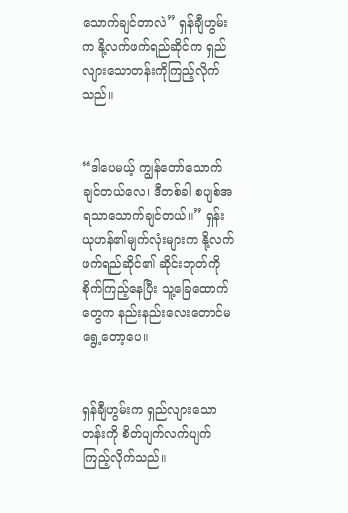သောက်ချင်တာလဲ” ရှန်ချီဟွမ်းက နို့လက်ဖက်ရည်ဆိုင်က ရှည်လျားသောတန်းကိုကြည့်လိုက်သည်။


“ဒါပေမယ့် ကျွန်တော်သောက်ချင်တယ်လေ၊ ဒီတစ်ခါ စပျစ်အရသာသောက်ချင်တယ်။” ရှန်းယုဟန်၏မျက်လုံးများက နို့လက်ဖက်ရည်ဆိုင်၏ ဆိုင်းဘုတ်ကို စိုက်ကြည့်နေပြီး သူ့ခြေထောက်တွေက နည်းနည်းလေးတောင်မရွေ့တော့ပေ။


ရှန်ချီဟွမ်းက ရှည်လျားသောတန်းကို စိတ်ပျက်လက်ပျက်ကြည့်လိုက်သည်။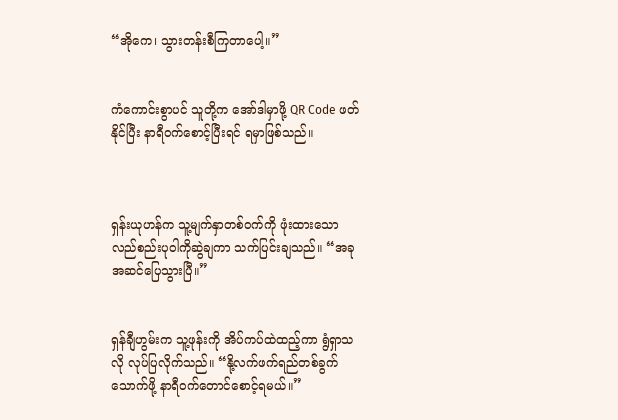“အိုကေ၊ သွားတန်းစီကြတာပေါ့။”


ကံကောင်းစွာပင် သူတို့က အော်ဒါမှာဖို့ QR Code ဖတ်နိုင်ပြီး နာရီဝက်စောင့်ပြီးရင် ရမှာဖြစ်သည်။



ရှန်းယုဟန်က သူ့မျက်နှာတစ်ဝက်ကို ဖုံးထားသော လည်စည်းပုဝါကိုဆွဲချကာ သက်ပြင်းချသည်။ “အခုအဆင်ပြေသွားပြီ။”


ရှန်ချီဟွမ်းက သူ့ဖုန်းကို အိပ်ကပ်ထဲထည့်ကာ ရွံရှာသလို လုပ်ပြလိုက်သည်။ “နို့လက်ဖက်ရည်တစ်ခွက်သောက်ဖို့ နာရီဝက်တောင်စောင့်ရမယ်။”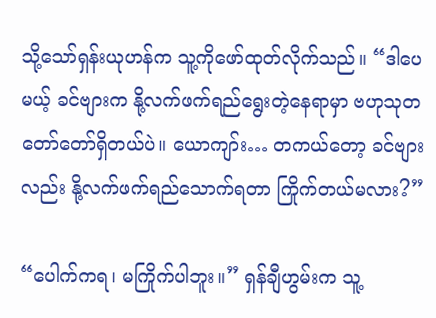သို့သော်ရှန်းယုဟန်က သူ့ကိုဖော်ထုတ်လိုက်သည်။ “ဒါပေမယ့် ခင်ဗျားက နို့လက်ဖက်ရည်ရွေးတဲ့နေရာမှာ ဗဟုသုတတော်တော်ရှိတယ်ပဲ။ ယောကျာ်း… တကယ်တော့ ခင်ဗျားလည်း နို့လက်ဖက်ရည်သောက်ရတာ ကြိုက်တယ်မလား?”

“ပေါက်ကရ၊ မကြိုက်ပါဘူး။” ရှန်ချီဟွမ်းက သူ့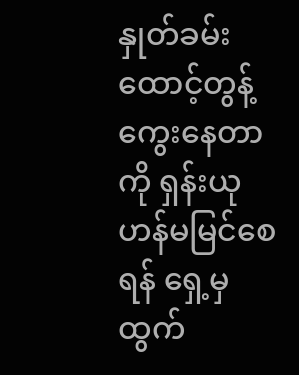နှုတ်ခမ်းထောင့်တွန့်ကွေးနေတာကို ရှန်းယုဟန်မမြင်စေရန် ရှေ့မှထွက်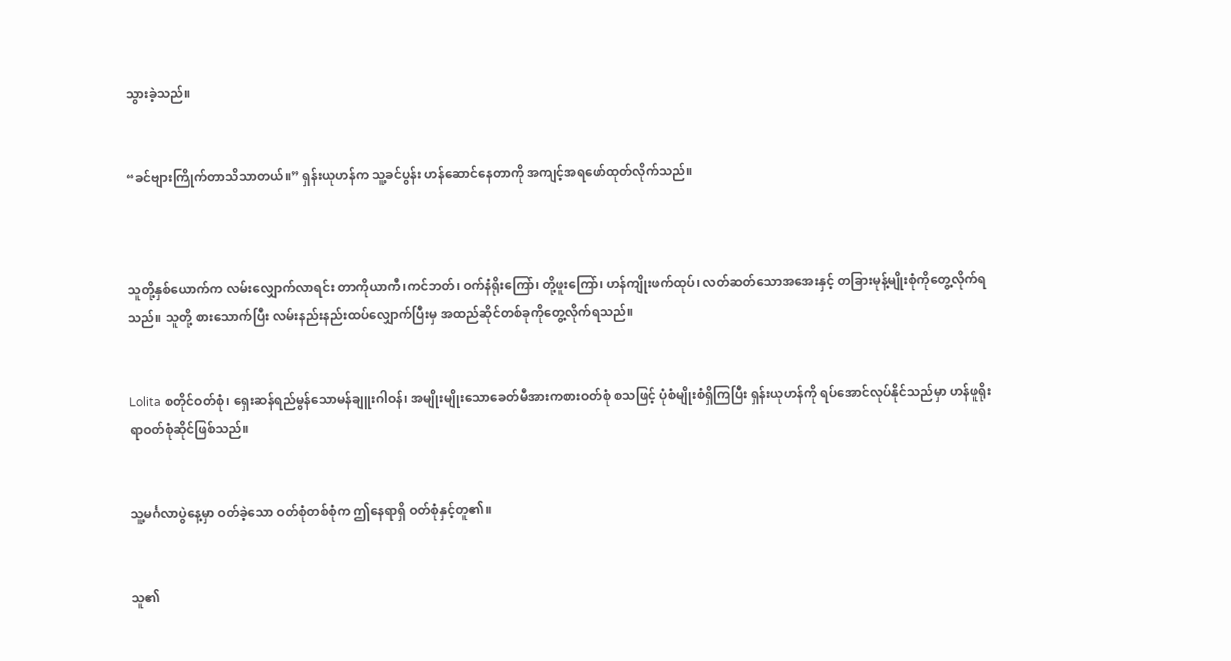သွားခဲ့သည်။


“ခင်ဗျားကြိုက်တာသိသာတယ်။” ရှန်းယုဟန်က သူ့ခင်ပွန်း ဟန်ဆောင်နေတာကို အကျင့်အရဖော်ထုတ်လိုက်သည်။



သူတို့နှစ်ယောက်က လမ်းလျှောက်လာရင်း တာကိုယာကီ၊ကင်ဘတ်၊ ဝက်နံရိုးကြော်၊ တို့ဖူးကြော်၊ ဟန်ကျိုးဖက်ထုပ်၊ လတ်ဆတ်သောအအေးနှင့် တခြားမုန့်မျိုးစုံကိုတွေ့လိုက်ရသည်။ သူတို့ စားသောက်ပြီး လမ်းနည်းနည်းထပ်လျှောက်ပြီးမှ အထည်ဆိုင်တစ်ခုကိုတွေ့လိုက်ရသည်။


Lolita စတိုင်ဝတ်စုံ၊ ရှေးဆန်ရည်မွန်သောမန်ချူးဂါဝန်၊ အမျိုးမျိုးသောခေတ်မီအားကစားဝတ်စုံ စသဖြင့် ပုံစံမျိုးစံရှိကြပြီး ရှန်းယုဟန်ကို ရပ်အောင်လုပ်နိုင်သည်မှာ ဟန်ဖူရိုးရာဝတ်စုံဆိုင်ဖြစ်သည်။


သူ့မင်္ဂလာပွဲနေ့မှာ ဝတ်ခဲ့သော ဝတ်စုံတစ်စုံက ဤနေရာရှိ ဝတ်စုံနှင့်တူ၏။


သူ၏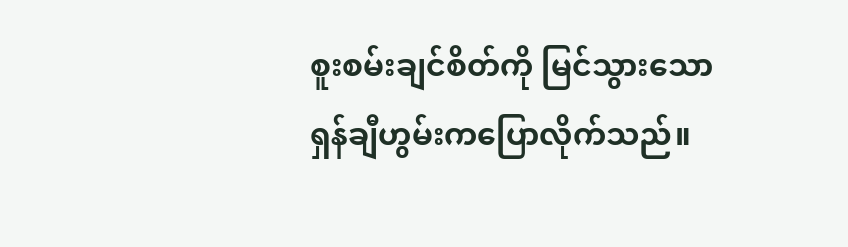စူးစမ်းချင်စိတ်ကို မြင်သွားသော ရှန်ချီဟွမ်းကပြောလိုက်သည်။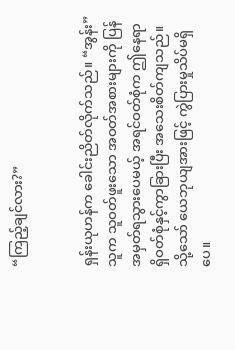“ကြည့်ချင်လား?”


ရှန်းယုဟန်က ခေါင်းညိတ်လိုက်သည်။ “အွန်း” သူက သူဝတ်ဖူးသော အဝတ်အစားများကို ပြန်အမှတ်ရသွားပေမယ့် အရင်ဝတ်စုံက ဤနေရာရှိဝတ်စုံနှင့်ကွာခြားပြီး အသေးစိတ်ကျသည်။ သို့သော် ယေဘုယျအားဖြင့် ကွဲပြားမှုသိပ်မရှိပေ။